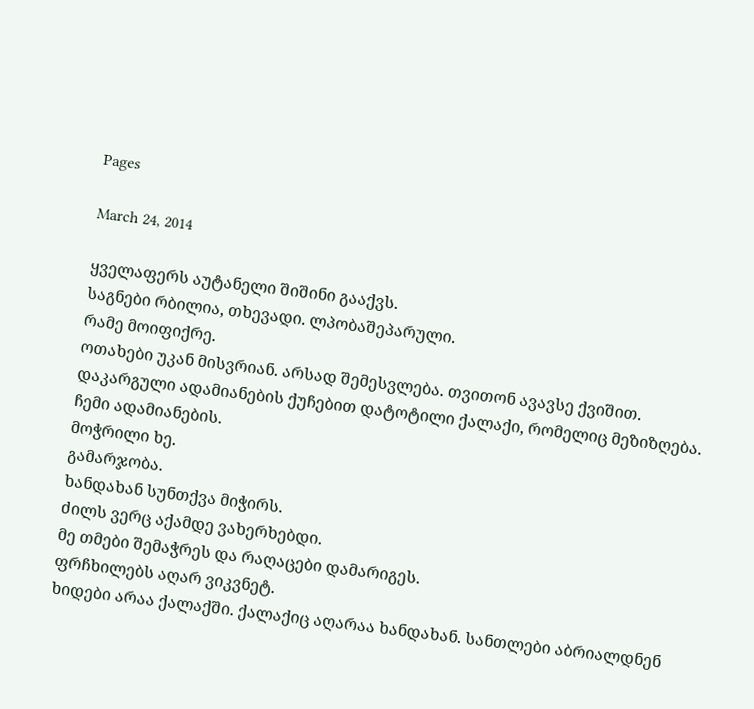Pages

March 24, 2014

ყველაფერს აუტანელი შიშინი გააქვს.
საგნები რბილია, თხევადი. ლპობაშეპარული.
რამე მოიფიქრე.
ოთახები უკან მისვრიან. არსად შემესვლება. თვითონ ავავსე ქვიშით.
დაკარგული ადამიანების ქუჩებით დატოტილი ქალაქი, რომელიც მეზიზღება.
ჩემი ადამიანების.
მოჭრილი ხე.
გამარჯობა.
ხანდახან სუნთქვა მიჭირს.
ძილს ვერც აქამდე ვახერხებდი.
მე თმები შემაჭრეს და რაღაცები დამარიგეს.
ფრჩხილებს აღარ ვიკვნეტ.
ხიდები არაა ქალაქში. ქალაქიც აღარაა ხანდახან. სანთლები აბრიალდნენ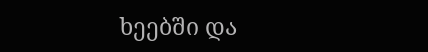ხეებში და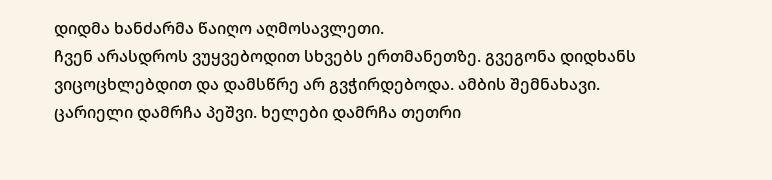დიდმა ხანძარმა წაიღო აღმოსავლეთი.
ჩვენ არასდროს ვუყვებოდით სხვებს ერთმანეთზე. გვეგონა დიდხანს ვიცოცხლებდით და დამსწრე არ გვჭირდებოდა. ამბის შემნახავი.
ცარიელი დამრჩა პეშვი. ხელები დამრჩა თეთრი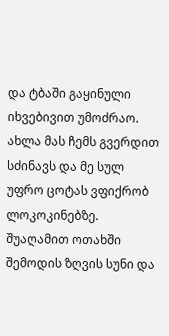და ტბაში გაყინული იხვებივით უმოძრაო.
ახლა მას ჩემს გვერდით სძინავს და მე სულ უფრო ცოტას ვფიქრობ ლოკოკინებზე.
შუაღამით ოთახში შემოდის ზღვის სუნი და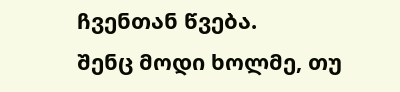ჩვენთან წვება.
შენც მოდი ხოლმე, თუ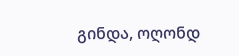გინდა, ოღონდ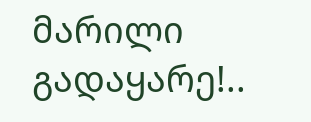მარილი გადაყარე!..